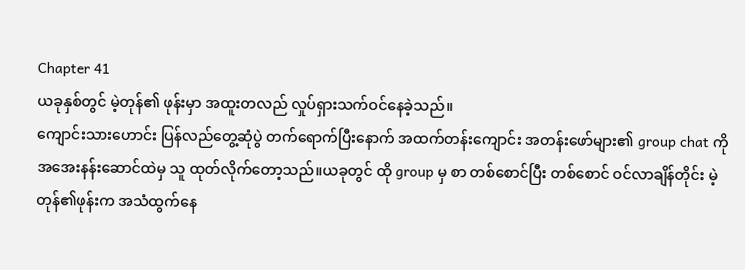Chapter 41
ယခုနှစ်တွင် မဲ့တုန်၏ ဖုန်းမှာ အထူးတလည် လှုပ်ရှားသက်ဝင်နေခဲ့သည်။
ကျောင်းသားဟောင်း ပြန်လည်တွေ့ဆုံပွဲ တက်ရောက်ပြီးနောက် အထက်တန်းကျောင်း အတန်းဖော်များ၏ group chat ကို အအေးနန်းဆောင်ထဲမှ သူ ထုတ်လိုက်တော့သည်။ယခုတွင် ထို group မှ စာ တစ်စောင်ပြီး တစ်စောင် ဝင်လာချိန်တိုင်း မဲ့တုန်၏ဖုန်းက အသံထွက်နေ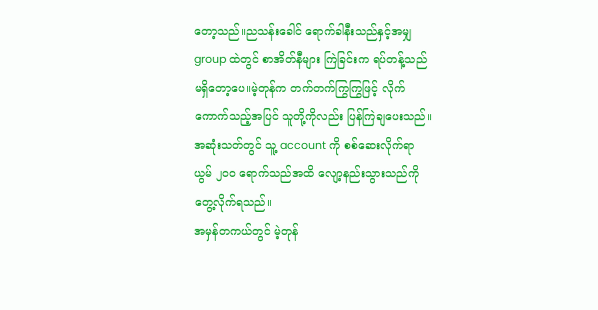တော့သည်။ညသန်းခေါင် ရောက်ခါနီးသည်နှင့်အမျှ group ထဲတွင် စာအိတ်နီများ ကြဲခြင်းက ရပ်တန့်သည် မရှိတော့ပေ။မဲ့တုန်က တက်တက်ကြွကြွဖြင့် လိုက်ကောက်သည့်အပြင် သူတို့ကိုလည်း ပြန်ကြဲချပေးသည်။ အဆုံးသတ်တွင် သူ့ account ကို စစ်ဆေးလိုက်ရာ ယွမ် ၂၀၀ ရောက်သည်အထိ လျော့နည်းသွားသည်ကို တွေ့လိုက်ရသည်။
အမှန်တကယ်တွင် မဲ့တုန်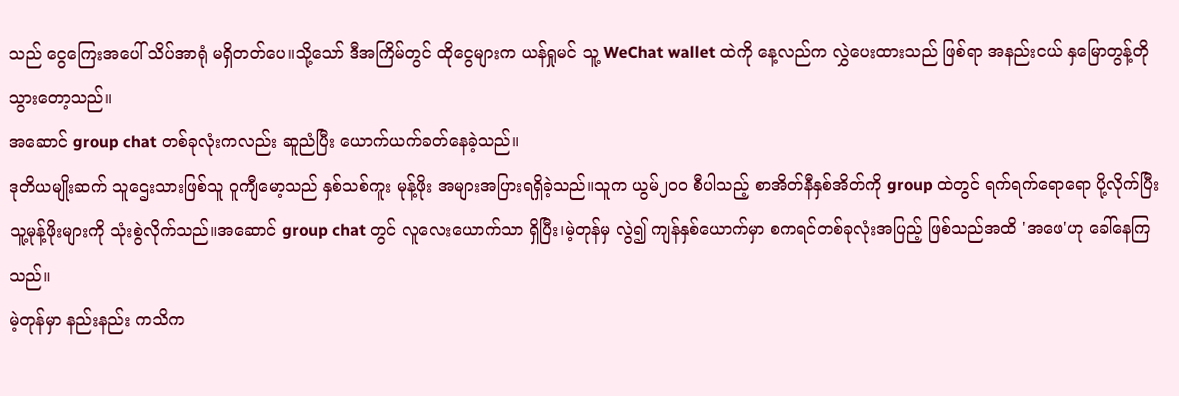သည် ငွေကြေးအပေါ် သိပ်အာရုံ မရှိတတ်ပေ။သို့သော် ဒီအကြိမ်တွင် ထိုငွေများက ယန်ရှုမင် သူ့ WeChat wallet ထဲကို နေ့လည်က လွှဲပေးထားသည် ဖြစ်ရာ အနည်းငယ် နှမြောတွန့်တို သွားတော့သည်။
အဆောင် group chat တစ်ခုလုံးကလည်း ဆူညံပြီး ယောက်ယက်ခတ်နေခဲ့သည်။
ဒုတိယမျိုးဆက် သူဌေးသားဖြစ်သူ ဝူကျီမော့သည် နှစ်သစ်ကူး မုန့်ဖိုး အများအပြားရရှိခဲ့သည်။သူက ယွမ်၂၀၀ စီပါသည့် စာအိတ်နီနှစ်အိတ်ကို group ထဲတွင် ရက်ရက်ရောရော ပို့လိုက်ပြီး သူ့မုန့်ဖိုးများကို သုံးစွဲလိုက်သည်။အဆောင် group chat တွင် လူလေးယောက်သာ ရှိပြီး၊မဲ့တုန်မှ လွဲ၍ ကျန်နှစ်ယောက်မှာ စကရင်တစ်ခုလုံးအပြည့် ဖြစ်သည်အထိ 'အဖေ'ဟု ခေါ်နေကြသည်။
မဲ့တုန်မှာ နည်းနည်း ကသိက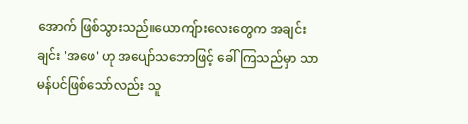အောက် ဖြစ်သွားသည်။ယောကျ်ားလေးတွေက အချင်းချင်း 'အဖေ' ဟု အပျော်သဘောဖြင့် ခေါ်ကြသည်မှာ သာမန်ပင်ဖြစ်သော်လည်း သူ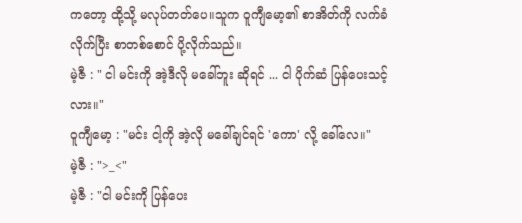ကတော့ ထို့သို့ မလုပ်တတ်ပေ။သူက ဝူကျီမော့၏ စာအိတ်ကို လက်ခံလိုက်ပြီး စာတစ်စောင် ပို့လိုက်သည်။
မဲ့ဇီ : " ငါ မင်းကို အဲ့ဒီလို မခေါ်ဘူး ဆိုရင် ... ငါ ပိုက်ဆံ ပြန်ပေးသင့်လား။"
ဝူကျီမော့ : "မင်း ငါ့ကို အဲ့လို မခေါ်ချင်ရင် 'ကော' လို့ ခေါ်လေ။"
မဲ့ဇီ : ">_<"
မဲ့ဇီ : "ငါ မင်းကို ပြန်ပေး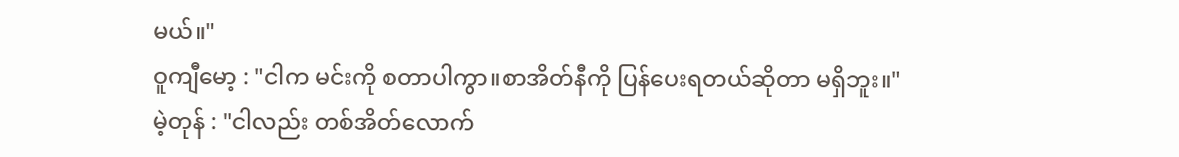မယ်။"
ဝူကျီမော့ : "ငါက မင်းကို စတာပါကွာ။စာအိတ်နီကို ပြန်ပေးရတယ်ဆိုတာ မရှိဘူး။"
မဲ့တုန် : "ငါလည်း တစ်အိတ်လောက်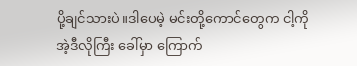ပို့ချင်သားပဲ။ဒါပေမဲ့ မင်းတို့ကောင်တွေက ငါ့ကို အဲ့ဒီလိုကြီး ခေါ်မှာ ကြောက်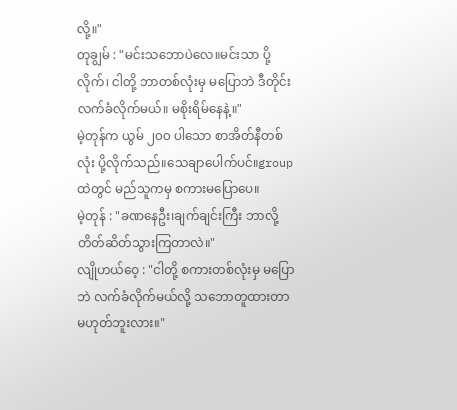လို့။"
တုချွမ် : "မင်းသဘောပဲလေ။မင်းသာ ပို့လိုက်၊ ငါတို့ ဘာတစ်လုံးမှ မပြောဘဲ ဒီတိုင်း လက်ခံလိုက်မယ်။ မစိုးရိမ်နေနဲ့။"
မဲ့တုန်က ယွမ် ၂၀၀ ပါသော စာအိတ်နီတစ်လုံး ပို့လိုက်သည်။သေချာပေါက်ပင်။groupထဲတွင် မည်သူကမှ စကားမပြောပေ။
မဲ့တုန် : "ခဏနေဦး၊ချက်ချင်းကြီး ဘာလို့ တိတ်ဆိတ်သွားကြတာလဲ။"
လျိုဟယ်ဝေ့ : "ငါတို့ စကားတစ်လုံးမှ မပြောဘဲ လက်ခံလိုက်မယ်လို့ သဘောတူထားတာ မဟုတ်ဘူးလား။"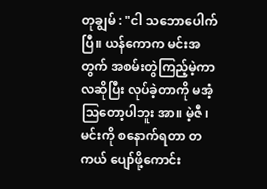တုချွမ် : "ငါ သဘောပေါက်ပြီ။ ယန်ကောက မင်းအတွက် အစမ်းတွဲကြည့်မဲ့ကာလဆိုပြီး လုပ်ခဲ့တာကို မအံ့ဩတော့ပါဘူး အာ။ မဲ့ဇီ ၊မင်းကို စနောက်ရတာ တကယ် ပျော်ဖို့ကောင်း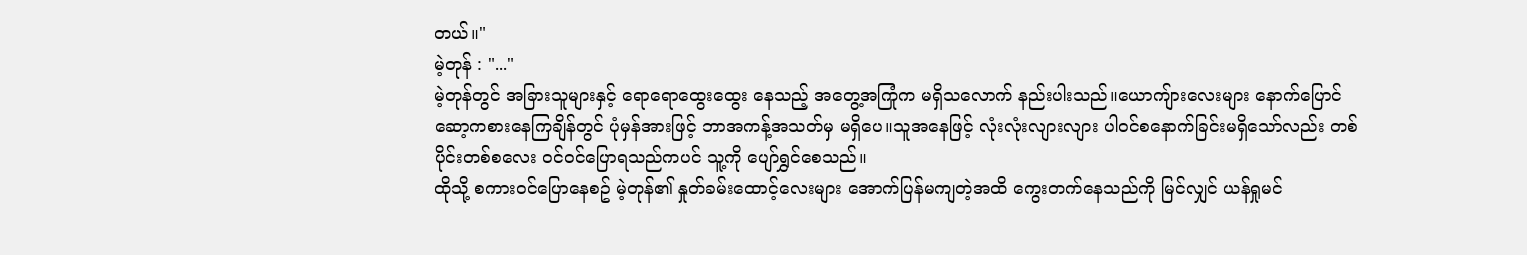တယ်။"
မဲ့တုန် : "..."
မဲ့တုန်တွင် အခြားသူများနှင့် ရောရောထွေးထွေး နေသည့် အတွေ့အကြုံက မရှိသလောက် နည်းပါးသည်။ယောကျ်ားလေးများ နောက်ပြောင် ဆော့ကစားနေကြချိန်တွင် ပုံမှန်အားဖြင့် ဘာအကန့်အသတ်မှ မရှိပေ။သူအနေဖြင့် လုံးလုံးလျားလျား ပါဝင်စနောက်ခြင်းမရှိသော်လည်း တစ်ပိုင်းတစ်စလေး ဝင်ဝင်ပြောရသည်ကပင် သူ့ကို ပျော်ရွှင်စေသည်။
ထိုသို့ စကားဝင်ပြောနေစဥ် မဲ့တုန်၏ နှုတ်ခမ်းထောင့်လေးများ အောက်ပြန်မကျတဲ့အထိ ကွေးတက်နေသည်ကို မြင်လျှင် ယန်ရှုမင်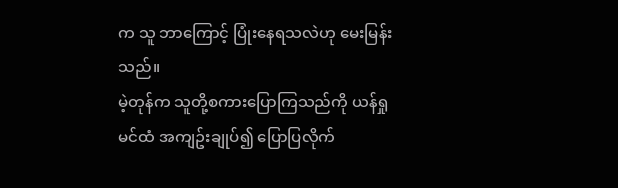က သူ ဘာကြောင့် ပြုံးနေရသလဲဟု မေးမြန်းသည်။
မဲ့တုန်က သူတို့စကားပြောကြသည်ကို ယန်ရှုမင်ထံ အကျဥ်းချုပ်၍ ပြောပြလိုက်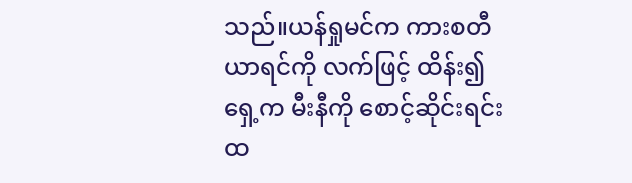သည်။ယန်ရှုမင်က ကားစတီယာရင်ကို လက်ဖြင့် ထိန်း၍ ရှေ့က မီးနီကို စောင့်ဆိုင်းရင်း ထ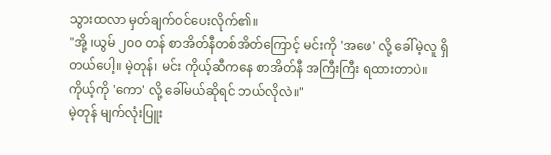သွားထလာ မှတ်ချက်ဝင်ပေးလိုက်၏။
"အို့ ၊ယွမ် ၂၀၀ တန် စာအိတ်နီတစ်အိတ်ကြောင့် မင်းကို 'အဖေ' လို့ ခေါ်မဲ့လူ ရှိတယ်ပေါ့။ မဲ့တုန်၊ မင်း ကိုယ့်ဆီကနေ စာအိတ်နီ အကြီးကြီး ရထားတာပဲ။ ကိုယ့်ကို 'ကော' လို့ ခေါ်မယ်ဆိုရင် ဘယ်လိုလဲ။"
မဲ့တုန် မျက်လုံးပြူး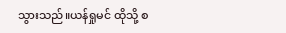သွားသည်။ယန်ရှုမင် ထိုသို့ စ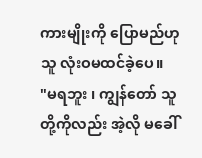ကားမျိုးကို ပြောမည်ဟု သူ လုံးဝမထင်ခဲ့ပေ။
"မရဘူး ၊ ကျွန်တော် သူတို့ကိုလည်း အဲ့လို မခေါ်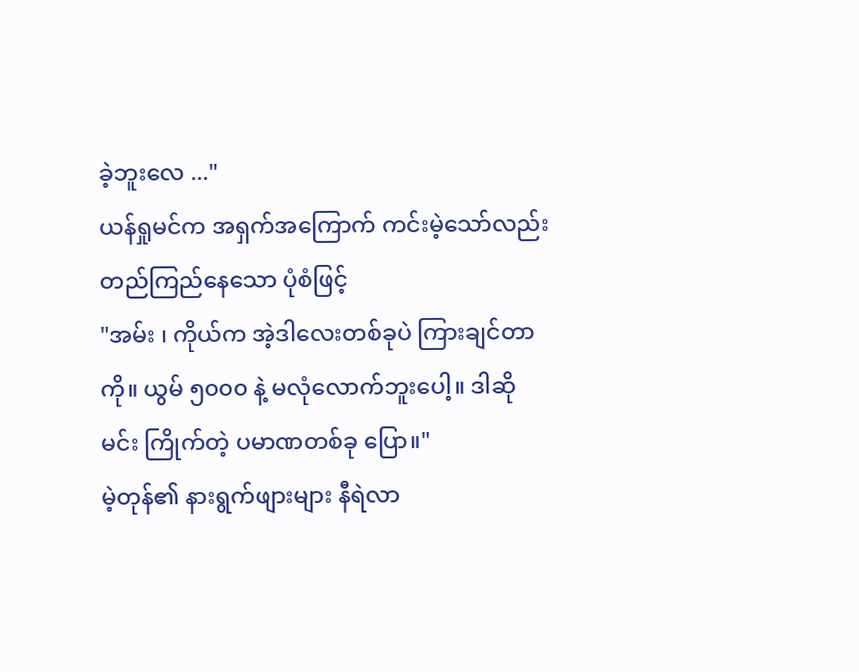ခဲ့ဘူးလေ ..."
ယန်ရှုမင်က အရှက်အကြောက် ကင်းမဲ့သော်လည်း တည်ကြည်နေသော ပုံစံဖြင့်
"အမ်း ၊ ကိုယ်က အဲ့ဒါလေးတစ်ခုပဲ ကြားချင်တာကို။ ယွမ် ၅၀၀၀ နဲ့ မလုံလောက်ဘူးပေါ့။ ဒါဆို မင်း ကြိုက်တဲ့ ပမာဏတစ်ခု ပြော။"
မဲ့တုန်၏ နားရွက်ဖျားများ နီရဲလာ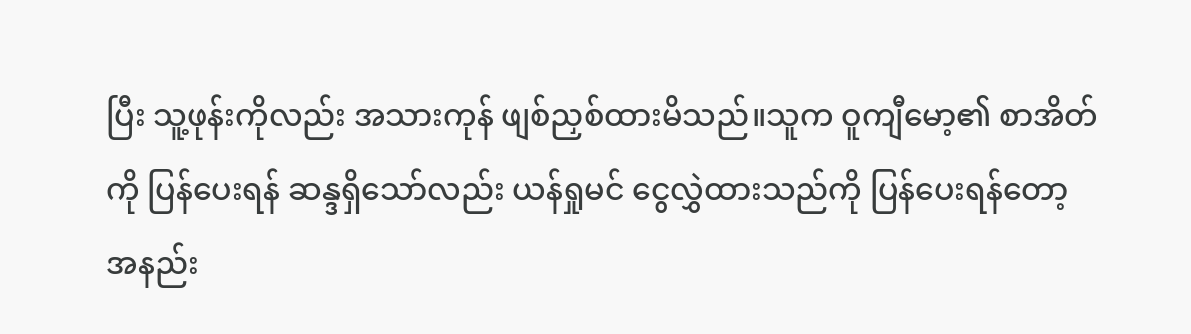ပြီး သူ့ဖုန်းကိုလည်း အသားကုန် ဖျစ်ညှစ်ထားမိသည်။သူက ဝူကျီမော့၏ စာအိတ်ကို ပြန်ပေးရန် ဆန္ဒရှိသော်လည်း ယန်ရှုမင် ငွေလွှဲထားသည်ကို ပြန်ပေးရန်တော့ အနည်း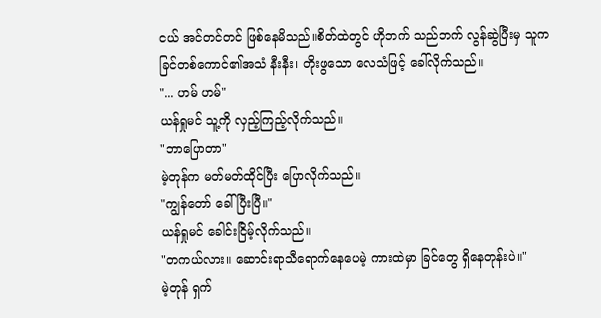ငယ် အင်တင်တင် ဖြစ်နေမိသည်။စိတ်ထဲတွင် ဟိုဘက် သည်ဘက် လွန်ဆွဲပြီးမှ သူက ခြင်တစ်ကောင်၏အသံ နီးနီး၊ တိုးဖွသော လေသံဖြင့် ခေါ်လိုက်သည်။
"... ဟမ် ဟမ်"
ယန်ရှုမင် သူ့ကို လှည့်ကြည့်လိုက်သည်။
"ဘာပြောတာ"
မဲ့တုန်က မတ်မတ်ထိုင်ပြီး ပြောလိုက်သည်။
"ကျွန်တော် ခေါ်ပြီးပြီ။"
ယန်ရှုမင် ခေါင်းငြိမ့်လိုက်သည်။
"တကယ်လား။ ဆောင်းရာသီရောက်နေပေမဲ့ ကားထဲမှာ ခြင်တွေ ရှိနေတုန်းပဲ။"
မဲ့တုန် ရှက်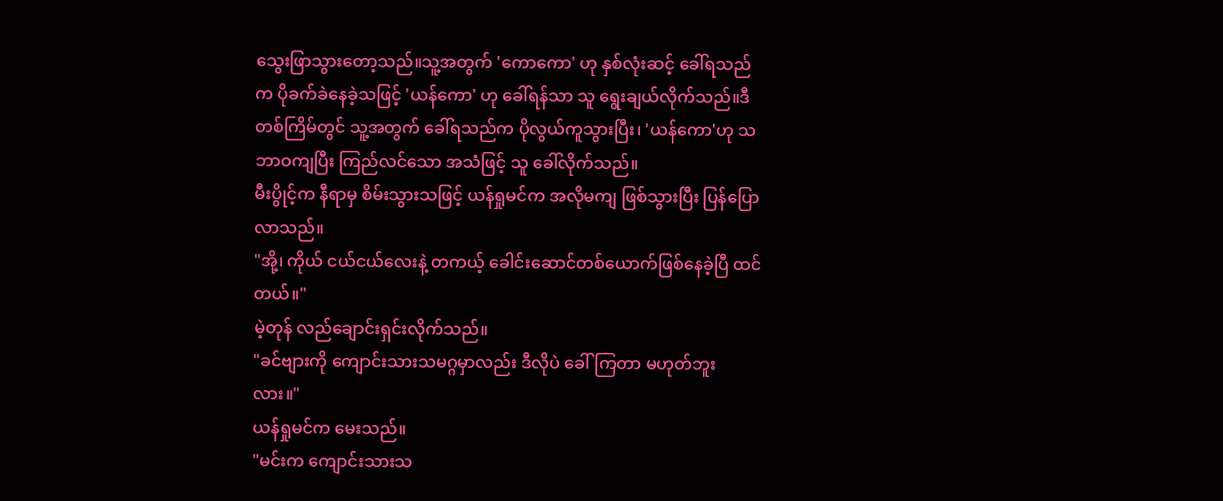သွေးဖြာသွားတော့သည်။သူ့အတွက် 'ကောကော' ဟု နှစ်လုံးဆင့် ခေါ်ရသည်က ပိုခက်ခဲနေခဲ့သဖြင့် 'ယန်ကော' ဟု ခေါ်ရန်သာ သူ ရွေးချယ်လိုက်သည်။ဒီတစ်ကြိမ်တွင် သူ့အတွက် ခေါ်ရသည်က ပိုလွယ်ကူသွားပြီး၊ 'ယန်ကော'ဟု သဘာဝကျပြီး ကြည်လင်သော အသံဖြင့် သူ ခေါ်လိုက်သည်။
မီးပွိုင့်က နီရာမှ စိမ်းသွားသဖြင့် ယန်ရှုမင်က အလိုမကျ ဖြစ်သွားပြီး ပြန်ပြောလာသည်။
"အို့၊ ကိုယ် ငယ်ငယ်လေးနဲ့ တကယ့် ခေါင်းဆောင်တစ်ယောက်ဖြစ်နေခဲ့ပြီ ထင်တယ်။"
မဲ့တုန် လည်ချောင်းရှင်းလိုက်သည်။
"ခင်ဗျားကို ကျောင်းသားသမဂ္ဂမှာလည်း ဒီလိုပဲ ခေါ်ကြတာ မဟုတ်ဘူးလား။"
ယန်ရှုမင်က မေးသည်။
"မင်းက ကျောင်းသားသ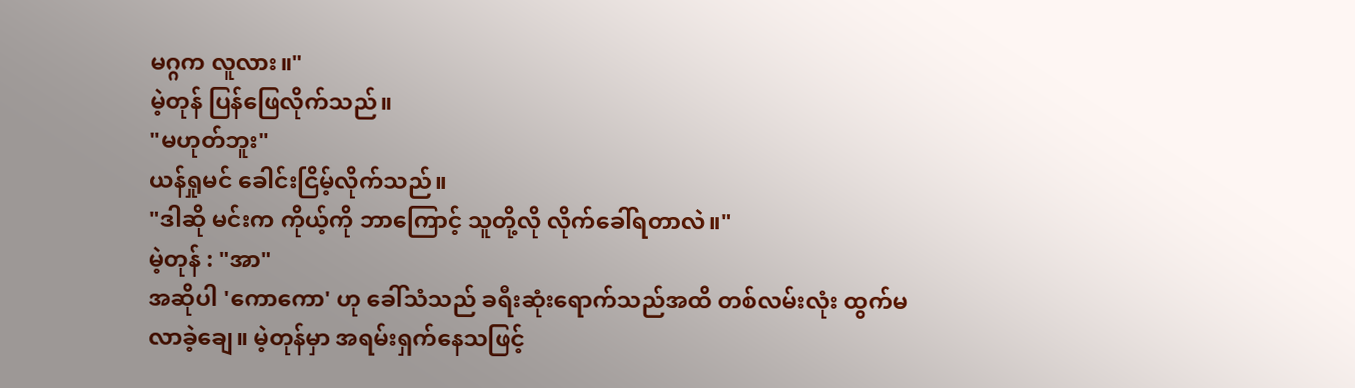မဂ္ဂက လူလား။"
မဲ့တုန် ပြန်ဖြေလိုက်သည်။
"မဟုတ်ဘူး"
ယန်ရှုမင် ခေါင်းငြိမ့်လိုက်သည်။
"ဒါဆို မင်းက ကိုယ့်ကို ဘာကြောင့် သူတို့လို လိုက်ခေါ်ရတာလဲ။"
မဲ့တုန် : "အာ"
အဆိုပါ 'ကောကော' ဟု ခေါ်သံသည် ခရီးဆုံးရောက်သည်အထိ တစ်လမ်းလုံး ထွက်မလာခဲ့ချေ။ မဲ့တုန်မှာ အရမ်းရှက်နေသဖြင့်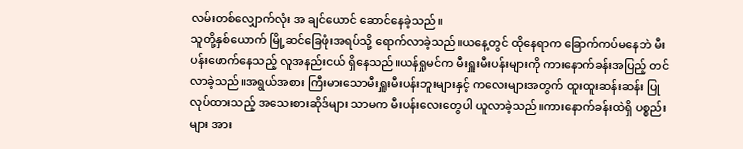လမ်းတစ်လျှောက်လုံး အ ချင်ယောင် ဆောင်နေခဲ့သည်။
သူတို့နှစ်ယောက် မြို့ဆင်ခြေဖုံးအရပ်သို့ ရောက်လာခဲ့သည်။ယနေ့တွင် ထိုနေရာက ခြောက်ကပ်မနေဘဲ မီးပန်းဖောက်နေသည့် လူအနည်းငယ် ရှိနေသည်။ယန်ရှုမင်က မီးရှူးမီးပန်းများကို ကားနောက်ခန်းအပြည့် တင်လာခဲ့သည်။အရွယ်အစား ကြီးမားသောမီးရှူးမီးပန်းဘူးများနှင့် ကလေးများအတွက် ထူးထူးဆန်းဆန်း ပြုလုပ်ထားသည့် အသေးစားဆိုဒ်များ သာမက မီးပန်းလေးတွေပါ ယူလာခဲ့သည်။ကားနောက်ခန်းထဲရှိ ပစ္စည်းများ အား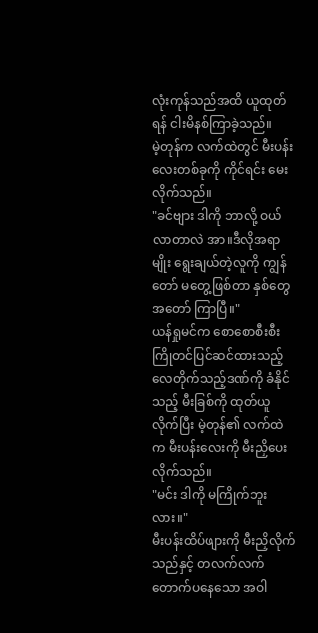လုံးကုန်သည်အထိ ယူထုတ်ရန် ငါးမိနစ်ကြာခဲ့သည်။
မဲ့တုန်က လက်ထဲတွင် မီးပန်းလေးတစ်ခုကို ကိုင်ရင်း မေးလိုက်သည်။
"ခင်ဗျား ဒါကို ဘာလို့ ဝယ်လာတာလဲ အာ။ဒီလိုအရာမျိုး ရွေးချယ်တဲ့လူကို ကျွန်တော် မတွေ့ဖြစ်တာ နှစ်တွေအတော် ကြာပြီ။"
ယန်ရှုမင်က စောစောစီးစီး ကြိုတင်ပြင်ဆင်ထားသည့် လေတိုက်သည့်ဒဏ်ကို ခံနိုင်သည့် မီးခြစ်ကို ထုတ်ယူလိုက်ပြီး မဲ့တုန်၏ လက်ထဲက မီးပန်းလေးကို မီးညှိပေးလိုက်သည်။
"မင်း ဒါကို မကြိုက်ဘူးလား။"
မီးပန်းထိပ်ဖျားကို မီးညှိလိုက်သည်နှင့် တလက်လက်တောက်ပနေသော အဝါ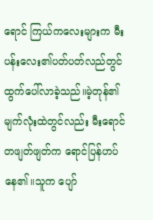ရောင် ကြယ်ကလေးများက မီးပန်းလေး၏ပတ်ပတ်လည်တွင် ထွက်ပေါ်လာခဲ့သည်။မဲ့တုန်၏ မျက်လုံးထဲတွင်လည်း မီးရောင်တဖျတ်ဖျတ်က ရောင်ပြန်ဟပ်နေ၏။သူက ပျော်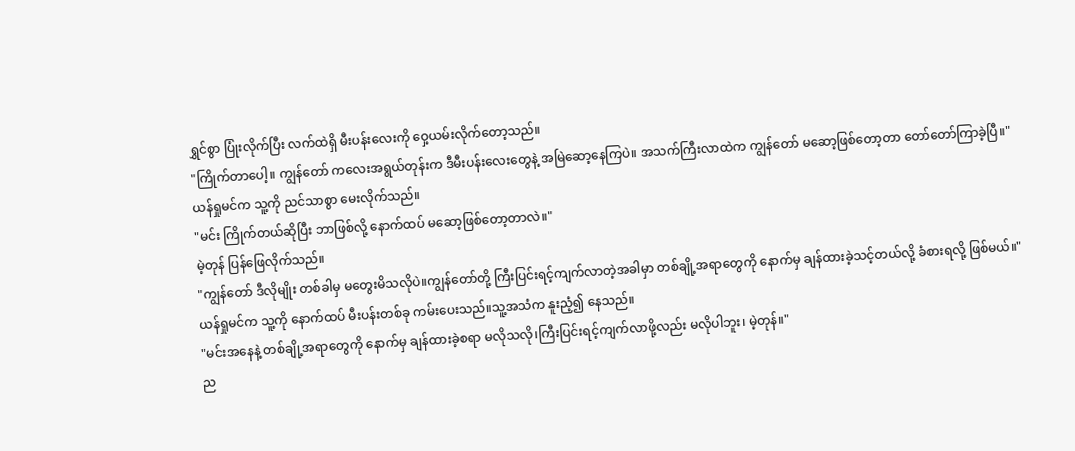ရွှင်စွာ ပြုံးလိုက်ပြီး လက်ထဲရှိ မီးပန်းလေးကို ဝှေ့ယမ်းလိုက်တော့သည်။
"ကြိုက်တာပေါ့။ ကျွန်တော် ကလေးအရွယ်တုန်းက ဒီမီးပန်းလေးတွေနဲ့ အမြဲဆော့နေကြပဲ။ အသက်ကြီးလာထဲက ကျွန်တော် မဆော့ဖြစ်တော့တာ တော်တော်ကြာခဲ့ပြီ။"
ယန်ရှုမင်က သူ့ကို ညင်သာစွာ မေးလိုက်သည်။
"မင်း ကြိုက်တယ်ဆိုပြီး ဘာဖြစ်လို့ နောက်ထပ် မဆော့ဖြစ်တော့တာလဲ။"
မဲ့တုန် ပြန်ဖြေလိုက်သည်။
"ကျွန်တော် ဒီလိုမျိုး တစ်ခါမှ မတွေးမိသလိုပဲ။ကျွန်တော်တို့ ကြီးပြင်းရင့်ကျက်လာတဲ့အခါမှာ တစ်ချို့အရာတွေကို နောက်မှ ချန်ထားခဲ့သင့်တယ်လို့ ခံစားရလို့ ဖြစ်မယ်။"
ယန်ရှုမင်က သူ့ကို နောက်ထပ် မီးပန်းတစ်ခု ကမ်းပေးသည်။သူ့အသံက နူးညံ့၍ နေသည်။
"မင်းအနေနဲ့ တစ်ချို့အရာတွေကို နောက်မှ ချန်ထားခဲ့စရာ မလိုသလို၊ကြီးပြင်းရင့်ကျက်လာဖို့လည်း မလိုပါဘူး၊ မဲ့တုန်။"
ည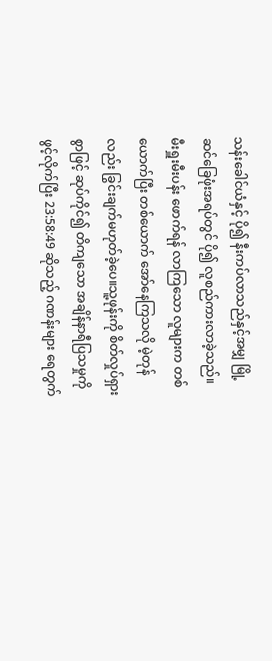သန်းခေါင်ယံနှင့် ပို၍ နီးကပ်လာသည်နှင့်အမျှ မြို့ဆင်ခြေဖုံးအရပ်တွင် ပို၍ လူစည်ကားလာခဲ့သည်။
မီးရှူးမီးပန်း ဖောက်ရန် လာကြသော လူများက တစ်ယောက်ပြီး တစ်ယောက် အော်နေကြသလို မဲ့တုန်လည်း ခြွင်းချက်မဟုတ်ခဲ့ပေ။သူ့ဖုန်းကို စိတ်လှုပ်ရှားစွာဖြင့် ဆုပ်ကိုင်၍ တိကျသော အချိန်နာရီပြသမှုကို ဖွင့်လိုက်ပြီး 23:58:49 ဆိုသည့် ဂဏန်းများ ရေတွက်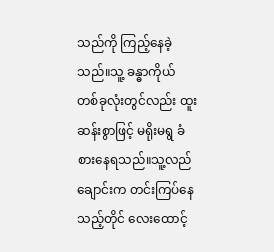သည်ကို ကြည့်နေခဲ့သည်။သူ့ ခန္ဓာကိုယ် တစ်ခုလုံးတွင်လည်း ထူးဆန်းစွာဖြင့် မရိုးမရွ ခံစားနေရသည်။သူ့လည်ချောင်းက တင်းကြပ်နေသည့်တိုင် လေးထောင့်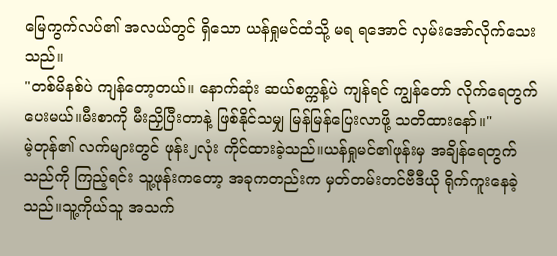မြေကွက်လပ်၏ အလယ်တွင် ရှိသော ယန်ရှုမင်ထံသို့ မရ ရအောင် လှမ်းအော်လိုက်သေးသည်။
"တစ်မိနစ်ပဲ ကျန်တော့တယ်။ နောက်ဆုံး ဆယ်စက္ကန့်ပဲ ကျန်ရင် ကျွန်တော် လိုက်ရေတွက်ပေးမယ်။မီးစာကို မီးညှိပြီးတာနဲ့ ဖြစ်နိုင်သမျှ မြန်မြန်ပြေးလာဖို့ သတိထားနော်။"
မဲ့တုန်၏ လက်များတွင် ဖုန်း၂လုံး ကိုင်ထားခဲ့သည်။ယန်ရှုမင်၏ဖုန်းမှ အချိန်ရေတွက်သည်ကို ကြည့်ရင်း သူ့ဖုန်းကတော့ အခုကတည်းက မှတ်တမ်းတင်ဗီဒီယို ရိုက်ကူးနေခဲ့သည်။သူ့ကိုယ်သူ အသက်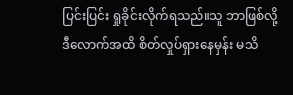ပြင်းပြင်း ရှုခိုင်းလိုက်ရသည်။သူ ဘာဖြစ်လို့ ဒီလောက်အထိ စိတ်လှုပ်ရှားနေမှန်း မသိ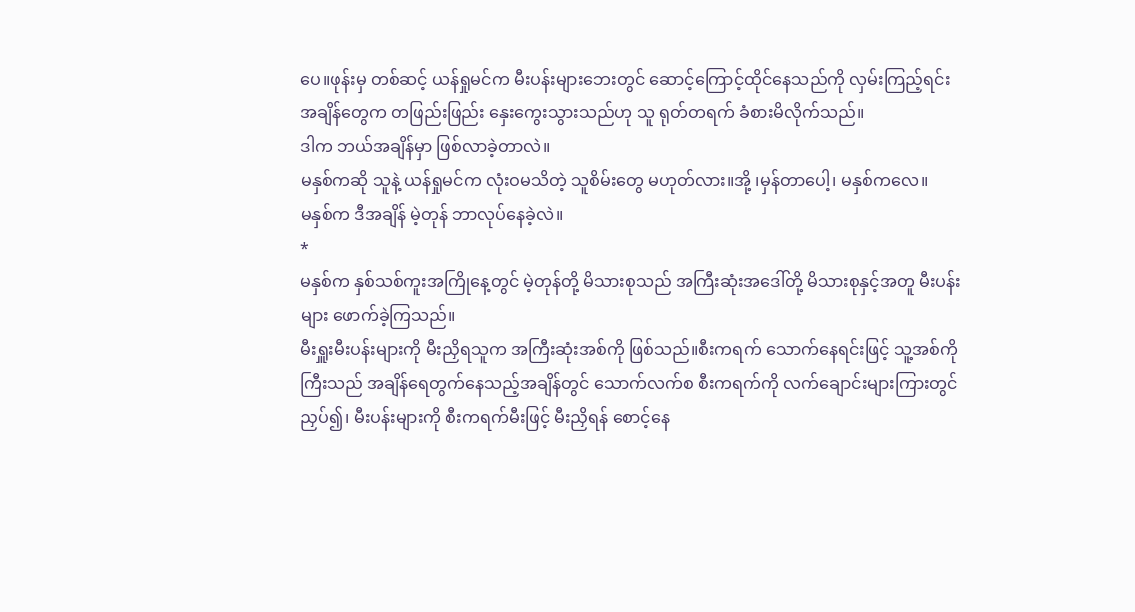ပေ။ဖုန်းမှ တစ်ဆင့် ယန်ရှုမင်က မီးပန်းများဘေးတွင် ဆောင့်ကြောင့်ထိုင်နေသည်ကို လှမ်းကြည့်ရင်း အချိန်တွေက တဖြည်းဖြည်း နှေးကွေးသွားသည်ဟု သူ ရုတ်တရက် ခံစားမိလိုက်သည်။
ဒါက ဘယ်အချိန်မှာ ဖြစ်လာခဲ့တာလဲ။
မနှစ်ကဆို သူနဲ့ ယန်ရှုမင်က လုံးဝမသိတဲ့ သူစိမ်းတွေ မဟုတ်လား။အို့ ၊မှန်တာပေါ့၊ မနှစ်ကလေ။
မနှစ်က ဒီအချိန် မဲ့တုန် ဘာလုပ်နေခဲ့လဲ။
*
မနှစ်က နှစ်သစ်ကူးအကြိုနေ့တွင် မဲ့တုန်တို့ မိသားစုသည် အကြီးဆုံးအဒေါ်တို့ မိသားစုနှင့်အတူ မီးပန်းများ ဖောက်ခဲ့ကြသည်။
မီးရှူးမီးပန်းများကို မီးညှိရသူက အကြီးဆုံးအစ်ကို ဖြစ်သည်။စီးကရက် သောက်နေရင်းဖြင့် သူ့အစ်ကိုကြီးသည် အချိန်ရေတွက်နေသည့်အချိန်တွင် သောက်လက်စ စီးကရက်ကို လက်ချောင်းများကြားတွင် ညှပ်၍၊ မီးပန်းများကို စီးကရက်မီးဖြင့် မီးညှိရန် စောင့်နေ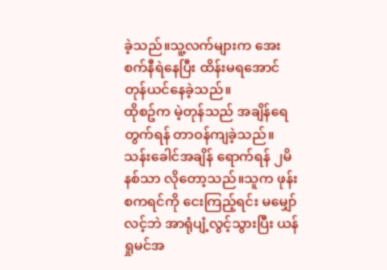ခဲ့သည်။သူ့လက်များက အေးစက်နီရဲနေပြီး ထိန်းမရအောင် တုန်ယင်နေခဲ့သည်။
ထိုစဥ်က မဲ့တုန်သည် အချိန်ရေတွက်ရန် တာဝန်ကျခဲ့သည်။သန်းခေါင်အချိန် ရောက်ရန် ၂မိနစ်သာ လိုတော့သည်။သူက ဖုန်းစကရင်ကို ငေးကြည့်ရင်း မမျှော်လင့်ဘဲ အာရုံပျံ့လွင့်သွားပြီး ယန်ရှုမင်အ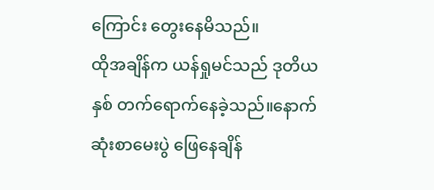ကြောင်း တွေးနေမိသည်။
ထိုအချိန်က ယန်ရှုမင်သည် ဒုတိယနှစ် တက်ရောက်နေခဲ့သည်။နောက်ဆုံးစာမေးပွဲ ဖြေနေချိန်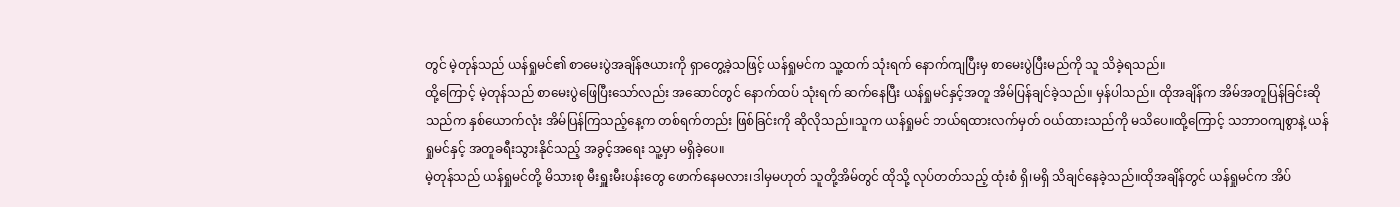တွင် မဲ့တုန်သည် ယန်ရှုမင်၏ စာမေးပွဲအချိန်ဇယားကို ရှာတွေ့ခဲ့သဖြင့် ယန်ရှုမင်က သူ့ထက် သုံးရက် နောက်ကျပြီးမှ စာမေးပွဲပြီးမည်ကို သူ သိခဲ့ရသည်။
ထို့ကြောင့် မဲ့တုန်သည် စာမေးပွဲဖြေပြီးသော်လည်း အဆောင်တွင် နောက်ထပ် သုံးရက် ဆက်နေပြီး ယန်ရှုမင်နှင့်အတူ အိမ်ပြန်ချင်ခဲ့သည်။ မှန်ပါသည်။ ထိုအချိန်က အိမ်အတူပြန်ခြင်းဆိုသည်က နှစ်ယောက်လုံး အိမ်ပြန်ကြသည့်နေ့က တစ်ရက်တည်း ဖြစ်ခြင်းကို ဆိုလိုသည်။သူက ယန်ရှုမင် ဘယ်ရထားလက်မှတ် ဝယ်ထားသည်ကို မသိပေ။ထို့ကြောင့် သဘာဝကျစွာနဲ့ ယန်ရှုမင်နှင့် အတူခရီးသွားနိုင်သည့် အခွင့်အရေး သူ့မှာ မရှိခဲ့ပေ။
မဲ့တုန်သည် ယန်ရှုမင်တို့ မိသားစု မီးရှူးမီးပန်းတွေ ဖောက်နေမလား၊ဒါမှမဟုတ် သူတို့အိမ်တွင် ထိုသို့ လုပ်တတ်သည့် ထုံးစံ ရှိ၊မရှိ သိချင်နေခဲ့သည်။ထိုအချိန်တွင် ယန်ရှုမင်က အိပ်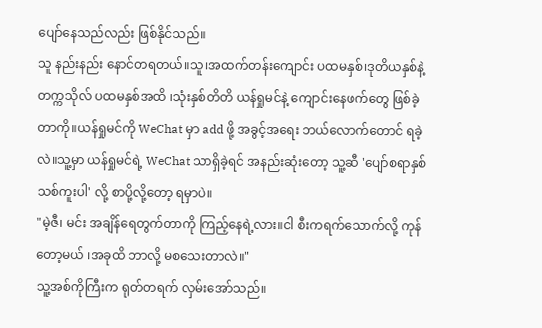ပျော်နေသည်လည်း ဖြစ်နိုင်သည်။
သူ နည်းနည်း နောင်တရတယ်။သူ၊အထက်တန်းကျောင်း ပထမနှစ်၊ဒုတိယနှစ်နဲ့ တက္ကသိုလ် ပထမနှစ်အထိ ၊သုံးနှစ်တိတိ ယန်ရှုမင်နဲ့ ကျောင်းနေဖက်တွေ ဖြစ်ခဲ့တာကို။ယန်ရှုမင်ကို WeChat မှာ add ဖို့ အခွင့်အရေး ဘယ်လောက်တောင် ရခဲ့လဲ။သူ့မှာ ယန်ရှုမင်ရဲ့ WeChat သာရှိခဲ့ရင် အနည်းဆုံးတော့ သူ့ဆီ 'ပျော်စရာနှစ်သစ်ကူးပါ' လို့ စာပို့လို့တော့ ရမှာပဲ။
"မဲ့ဇီ၊ မင်း အချိန်ရေတွက်တာကို ကြည့်နေရဲ့လား။ငါ စီးကရက်သောက်လို့ ကုန်တော့မယ် ၊အခုထိ ဘာလို့ မစသေးတာလဲ။"
သူ့အစ်ကိုကြီးက ရုတ်တရက် လှမ်းအော်သည်။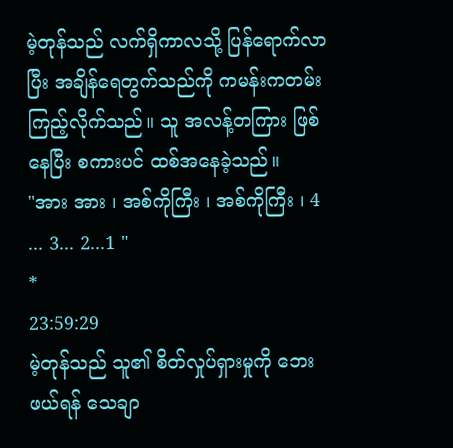မဲ့တုန်သည် လက်ရှိကာလသို့ ပြန်ရောက်လာပြီး အချိန်ရေတွက်သည်ကို ကမန်းကတမ်း ကြည့်လိုက်သည်။ သူ အလန့်တကြား ဖြစ်နေပြီး စကားပင် ထစ်အနေခဲ့သည်။
"အား အား ၊ အစ်ကိုကြီး ၊ အစ်ကိုကြီး ၊ 4 ... 3... 2...1 "
*
23:59:29
မဲ့တုန်သည် သူ၏ စိတ်လှုပ်ရှားမှုကို ဘေးဖယ်ရန် သေချာ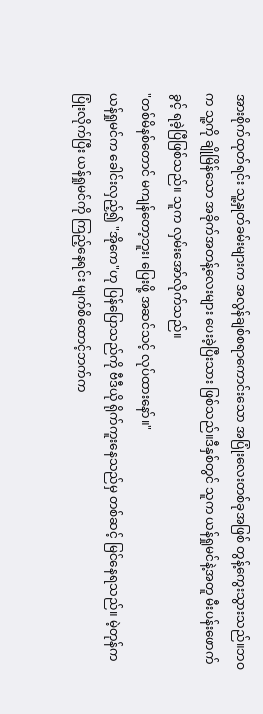အားစိုက်ထုတ်ရင်း သူ့နှုတ်ခမ်းများက အလွန်ချစ်စရာကောင်းသော အပြုံးလေးတစ်ခုအဖြစ် တွန့်ကွေးသွားသည်။ဘဝက သူ့ကို ချိုမြိန်သော အခိုက်အတန့်လေးများ ပေးခဲ့ပြီးသား ဖြစ်သည်။ဒီနှစ်တွင် သူက ယန်ရှုမင်နဲ့အတူ မီးပန်းဖောက်ခွင့် ရခဲ့ပြီဖြစ်သည်။ သူက လှမ်းအော်လိုက်သည်။
"တစ်မိနစ်တောင် မကျန်တော့ဘူး၊ ပြေးဖို့ အဆင်သင့် လုပ်ထားနော်။"
ယန်ရှုမင်က ခေါင်းလှည့်၍ "အိုကေ"ဟု ပြန်ပြောသည်ကို ဗီဒီယို ရိုက်ကူးနေသည်မှ တစ်ဆင့် မြင်နေရသည်။ မဲ့တုန်က ပြုံးလိုက်ပြီး ယန်ရှုမင်ကို ကြည့်နေရင်း မျက်စိထောင့်ဘက်က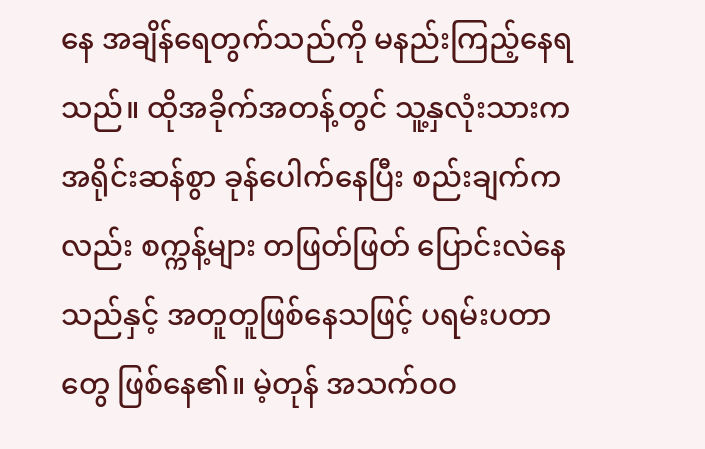နေ အချိန်ရေတွက်သည်ကို မနည်းကြည့်နေရသည်။ ထိုအခိုက်အတန့်တွင် သူ့နှလုံးသားက အရိုင်းဆန်စွာ ခုန်ပေါက်နေပြီး စည်းချက်ကလည်း စက္ကန့်များ တဖြတ်ဖြတ် ပြောင်းလဲနေသည်နှင့် အတူတူဖြစ်နေသဖြင့် ပရမ်းပတာတွေ ဖြစ်နေ၏။ မဲ့တုန် အသက်ဝဝ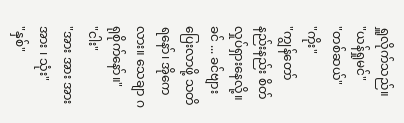ရှူလိုက်သည်။
"ယန်ရှုမင်"
"တစ်ဆယ်"
"ကိုး"
"ကျွန်တော် နည်းနည်း စိတ်လှုပ်ရှားနေလို့။ခင် ... ခင်ဗျား ပြေးလာဖို့ သတိရနော်၊ အိုကေလား။ သေချာ ဂရုစိုက်နော်။"
"ငါး"
"အား အား အား အား ၊ သုံး"
"နှစ်"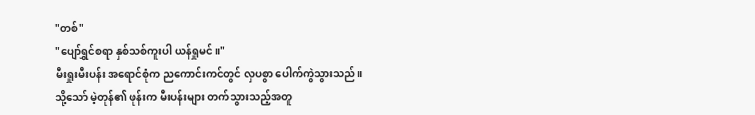"တစ်"
"ပျော်ရွှင်စရာ နှစ်သစ်ကူးပါ ယန်ရှုမင်။"
မီးရှုးမီးပန်း အရောင်စုံက ညကောင်းကင်တွင် လှပစွာ ပေါက်ကွဲသွားသည်။သို့သော် မဲ့တုန်၏ ဖုန်းက မီးပန်းများ တက်သွားသည့်အတူ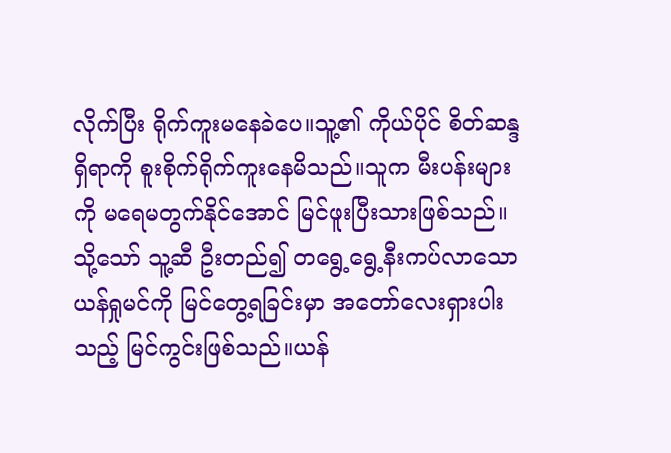လိုက်ပြီး ရိုက်ကူးမနေခဲပေ။သူ့၏ ကိုယ်ပိုင် စိတ်ဆန္ဒရှိရာကို စူးစိုက်ရိုက်ကူးနေမိသည်။သူက မီးပန်းများကို မရေမတွက်နိုင်အောင် မြင်ဖူးပြီးသားဖြစ်သည်။သို့သော် သူ့ဆီ ဦးတည်၍ တရွေ့ရွေ့နီးကပ်လာသော ယန်ရှုမင်ကို မြင်တွေ့ရခြင်းမှာ အတော်လေးရှားပါးသည့် မြင်ကွင်းဖြစ်သည်။ယန်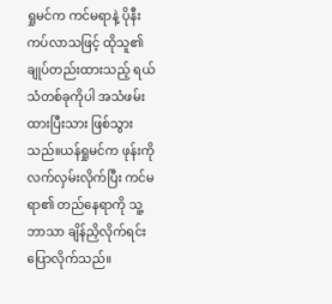ရှုမင်က ကင်မရာနဲ့ ပိုနီးကပ်လာသဖြင့် ထိုသူ၏ ချုပ်တည်းထားသည့် ရယ်သံတစ်ခုကိုပါ အသံဖမ်းထားပြီးသား ဖြစ်သွားသည်။ယန်ရှုမင်က ဖုန်းကို လက်လှမ်းလိုက်ပြီး ကင်မရာ၏ တည်နေရာကို သူ့ဘာသာ ချိန်ညှိလိုက်ရင်း ပြောလိုက်သည်။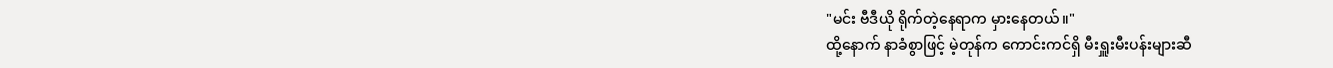"မင်း ဗီဒီယို ရိုက်တဲ့နေရာက မှားနေတယ်။"
ထို့နောက် နာခံစွာဖြင့် မဲ့တုန်က ကောင်းကင်ရှိ မီးရှူးမီးပန်းများဆီ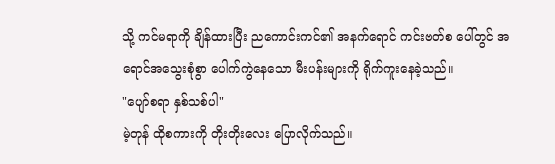သို့ ကင်မရာကို ချိန်ထားပြီး ညကောင်းကင်၏ အနက်ရောင် ကင်းဗတ်စ ပေါ်တွင် အရောင်အသွေးစုံစွာ ပေါက်ကွဲနေသော မီးပန်းများကို ရိုက်ကူးနေခဲ့သည်။
"ပျော်စရာ နှစ်သစ်ပါ"
မဲ့တုန် ထိုစကားကို တိုးတိုးလေး ပြောလိုက်သည်။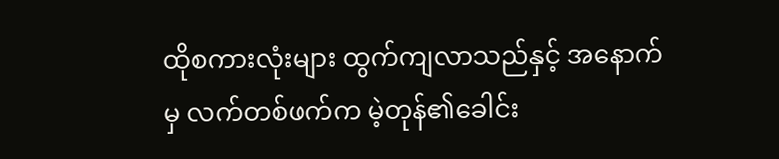ထိုစကားလုံးများ ထွက်ကျလာသည်နှင့် အနောက်မှ လက်တစ်ဖက်က မဲ့တုန်၏ခေါင်း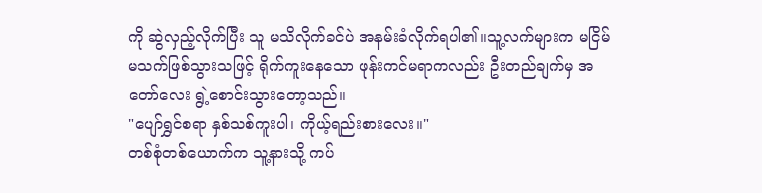ကို ဆွဲလှည့်လိုက်ပြီး သူ မသိလိုက်ခင်ပဲ အနမ်းခံလိုက်ရပါ၏။သူ့လက်များက မငြိမ်မသက်ဖြစ်သွားသဖြင့် ရိုက်ကူးနေသော ဖုန်းကင်မရာကလည်း ဦးတည်ချက်မှ အတော်လေး ရွဲ့စောင်းသွားတော့သည်။
"ပျော်ရွှင်စရာ နှစ်သစ်ကူးပါ၊ ကိုယ့်ရည်းစားလေး။"
တစ်စုံတစ်ယောက်က သူ့နားသို့ ကပ်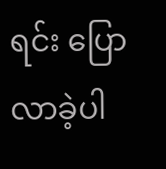ရင်း ပြောလာခဲ့ပါ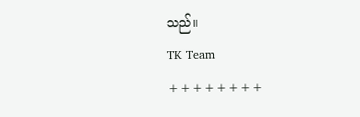သည်။
TK Team
++++++++